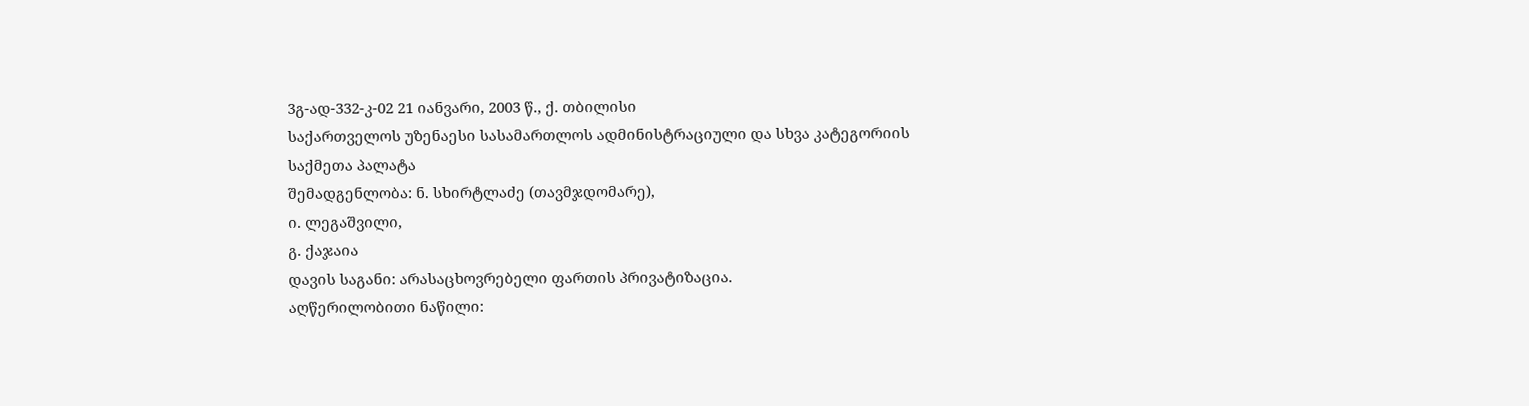3გ-ად-332-კ-02 21 იანვარი, 2003 წ., ქ. თბილისი
საქართველოს უზენაესი სასამართლოს ადმინისტრაციული და სხვა კატეგორიის საქმეთა პალატა
შემადგენლობა: ნ. სხირტლაძე (თავმჯდომარე),
ი. ლეგაშვილი,
გ. ქაჯაია
დავის საგანი: არასაცხოვრებელი ფართის პრივატიზაცია.
აღწერილობითი ნაწილი: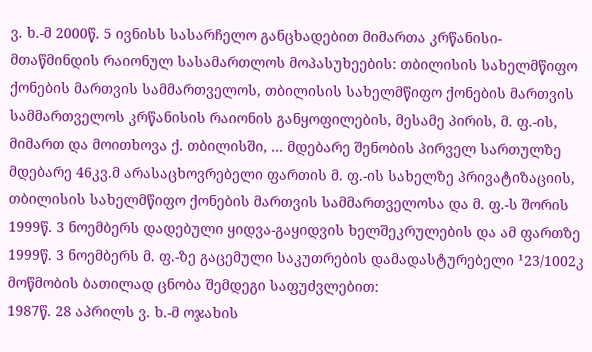ვ. ხ.-მ 2000წ. 5 ივნისს სასარჩელო განცხადებით მიმართა კრწანისი-მთაწმინდის რაიონულ სასამართლოს მოპასუხეების: თბილისის სახელმწიფო ქონების მართვის სამმართველოს, თბილისის სახელმწიფო ქონების მართვის სამმართველოს კრწანისის რაიონის განყოფილების, მესამე პირის, მ. ფ.-ის, მიმართ და მოითხოვა ქ. თბილისში, ... მდებარე შენობის პირველ სართულზე მდებარე 46კვ.მ არასაცხოვრებელი ფართის მ. ფ.-ის სახელზე პრივატიზაციის, თბილისის სახელმწიფო ქონების მართვის სამმართველოსა და მ. ფ.-ს შორის 1999წ. 3 ნოემბერს დადებული ყიდვა-გაყიდვის ხელშეკრულების და ამ ფართზე 1999წ. 3 ნოემბერს მ. ფ.-ზე გაცემული საკუთრების დამადასტურებელი ¹23/1002კ მოწმობის ბათილად ცნობა შემდეგი საფუძვლებით:
1987წ. 28 აპრილს ვ. ხ.-მ ოჯახის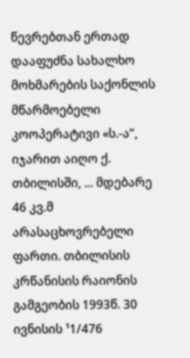წევრებთან ერთად დააფუძნა სახალხო მოხმარების საქონლის მწარმოებელი კოოპერატივი «ს.-ა”, იჯარით აიღო ქ. თბილისში, ... მდებარე 46 კვ.მ არასაცხოვრებელი ფართი. თბილისის კრწანისის რაიონის გამგეობის 1993წ. 30 ივნისის ¹1/476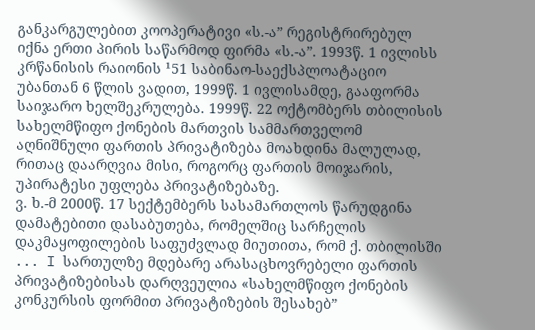განკარგულებით კოოპერატივი «ს.-ა” რეგისტრირებულ იქნა ერთი პირის საწარმოდ ფირმა «ს.-ა”. 1993წ. 1 ივლისს კრწანისის რაიონის ¹51 საბინაო-საექსპლოატაციო უბანთან 6 წლის ვადით, 1999წ. 1 ივლისამდე, გააფორმა საიჯარო ხელშეკრულება. 1999წ. 22 ოქტომბერს თბილისის სახელმწიფო ქონების მართვის სამმართველომ აღნიშნული ფართის პრივატიზება მოახდინა მალულად, რითაც დაარღვია მისი, როგორც ფართის მოიჯარის, უპირატესი უფლება პრივატიზებაზე.
ვ. ხ.-მ 2000წ. 17 სექტემბერს სასამართლოს წარუდგინა დამატებითი დასაბუთება, რომელშიც სარჩელის დაკმაყოფილების საფუძვლად მიუთითა, რომ ქ. თბილისში ... I სართულზე მდებარე არასაცხოვრებელი ფართის პრივატიზებისას დარღვეულია «სახელმწიფო ქონების კონკურსის ფორმით პრივატიზების შესახებ”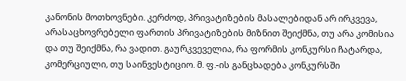კანონის მოთხოვნები. კერძოდ, პრივატიზების მასალებიდან არ ირკვევა, არასაცხოვრებელი ფართის პრივატიზების მიზნით შეიქმნა, თუ არა კომისია და თუ შეიქმნა, რა ვადით. გაურკვეველია, რა ფორმის კონკურსი ჩატარდა, კომერციული, თუ საინვესტიციო. მ. ფ.-ის განცხადება კონკურსში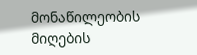მონაწილეობის მიღების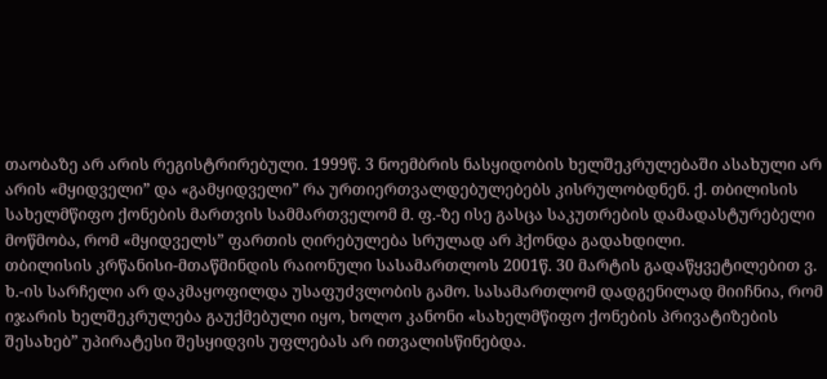თაობაზე არ არის რეგისტრირებული. 1999წ. 3 ნოემბრის ნასყიდობის ხელშეკრულებაში ასახული არ არის «მყიდველი” და «გამყიდველი” რა ურთიერთვალდებულებებს კისრულობდნენ. ქ. თბილისის სახელმწიფო ქონების მართვის სამმართველომ მ. ფ.-ზე ისე გასცა საკუთრების დამადასტურებელი მოწმობა, რომ «მყიდველს” ფართის ღირებულება სრულად არ ჰქონდა გადახდილი.
თბილისის კრწანისი-მთაწმინდის რაიონული სასამართლოს 2001წ. 30 მარტის გადაწყვეტილებით ვ. ხ.-ის სარჩელი არ დაკმაყოფილდა უსაფუძვლობის გამო. სასამართლომ დადგენილად მიიჩნია, რომ იჯარის ხელშეკრულება გაუქმებული იყო, ხოლო კანონი «სახელმწიფო ქონების პრივატიზების შესახებ” უპირატესი შესყიდვის უფლებას არ ითვალისწინებდა.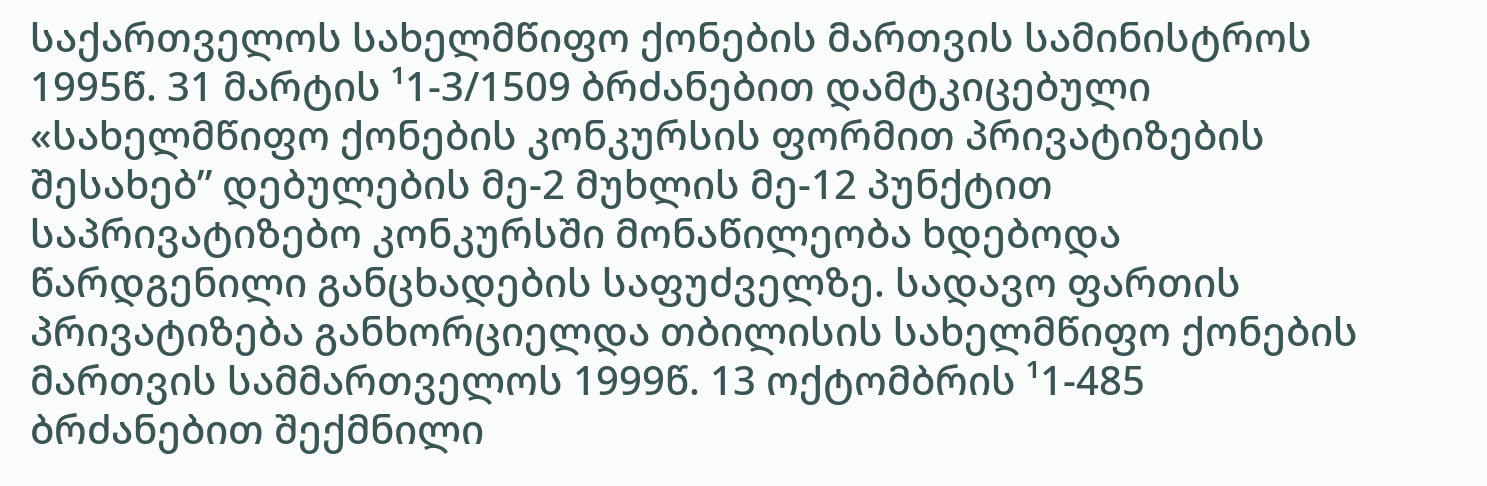საქართველოს სახელმწიფო ქონების მართვის სამინისტროს 1995წ. 31 მარტის ¹1-3/1509 ბრძანებით დამტკიცებული «სახელმწიფო ქონების კონკურსის ფორმით პრივატიზების შესახებ” დებულების მე-2 მუხლის მე-12 პუნქტით საპრივატიზებო კონკურსში მონაწილეობა ხდებოდა წარდგენილი განცხადების საფუძველზე. სადავო ფართის პრივატიზება განხორციელდა თბილისის სახელმწიფო ქონების მართვის სამმართველოს 1999წ. 13 ოქტომბრის ¹1-485 ბრძანებით შექმნილი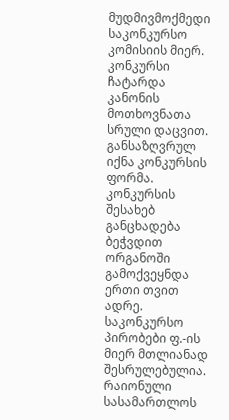მუდმივმოქმედი საკონკურსო კომისიის მიერ. კონკურსი ჩატარდა კანონის მოთხოვნათა სრული დაცვით. განსაზღვრულ იქნა კონკურსის ფორმა. კონკურსის შესახებ განცხადება ბეჭვდით ორგანოში გამოქვეყნდა ერთი თვით ადრე. საკონკურსო პირობები ფ.-ის მიერ მთლიანად შესრულებულია.
რაიონული სასამართლოს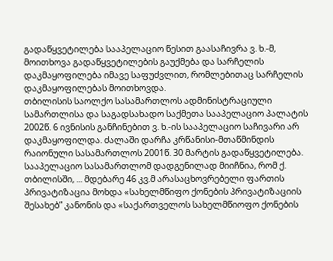გადაწყვეტილება სააპელაციო წესით გაასაჩივრა ვ. ხ.-მ, მოითხოვა გადაწყვეტილების გაუქმება და სარჩელის დაკმაყოფილება იმავე საფუძვლით, რომლებითაც სარჩელის დაკმაყოფილებას მოითხოვდა.
თბილისის საოლქო სასამართლოს ადმინისტრაციული სამართლისა და საგადსახადო საქმეთა სააპელაციო პალატის 2002წ. 6 ივნისის განჩინებით ვ. ხ.-ის სააპელაციო საჩივარი არ დაკმაყოფილდა. ძალაში დარჩა კრწანისი-მთაწმინდის რაიონული სასამართლოს 2001წ. 30 მარტის გადაწყვეტილება. სააპელაციო სასამართლომ დადგენილად მიიჩნია, რომ ქ. თბილისში, ... მდებარე 46 კვ.მ არასაცხოვრებელი ფართის პრივატიზაცია მოხდა «სახელმწიფო ქონების პრივატიზაციის შესახებ” კანონის და «საქართველოს სახელმწიოფო ქონების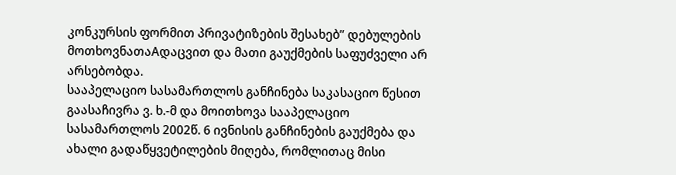კონკურსის ფორმით პრივატიზების შესახებ” დებულების მოთხოვნათაAდაცვით და მათი გაუქმების საფუძველი არ არსებობდა.
სააპელაციო სასამართლოს განჩინება საკასაციო წესით გაასაჩივრა ვ. ხ.-მ და მოითხოვა სააპელაციო სასამართლოს 2002წ. 6 ივნისის განჩინების გაუქმება და ახალი გადაწყვეტილების მიღება, რომლითაც მისი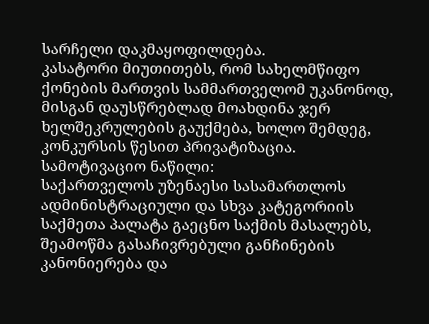სარჩელი დაკმაყოფილდება.
კასატორი მიუთითებს, რომ სახელმწიფო ქონების მართვის სამმართველომ უკანონოდ, მისგან დაუსწრებლად მოახდინა ჯერ ხელშეკრულების გაუქმება, ხოლო შემდეგ, კონკურსის წესით პრივატიზაცია.
სამოტივაციო ნაწილი:
საქართველოს უზენაესი სასამართლოს ადმინისტრაციული და სხვა კატეგორიის საქმეთა პალატა გაეცნო საქმის მასალებს, შეამოწმა გასაჩივრებული განჩინების კანონიერება და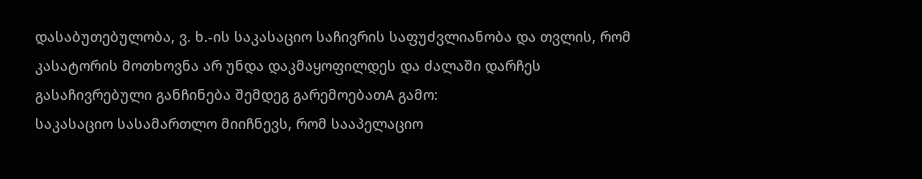დასაბუთებულობა, ვ. ხ.-ის საკასაციო საჩივრის საფუძვლიანობა და თვლის, რომ კასატორის მოთხოვნა არ უნდა დაკმაყოფილდეს და ძალაში დარჩეს გასაჩივრებული განჩინება შემდეგ გარემოებათA გამო:
საკასაციო სასამართლო მიიჩნევს, რომ სააპელაციო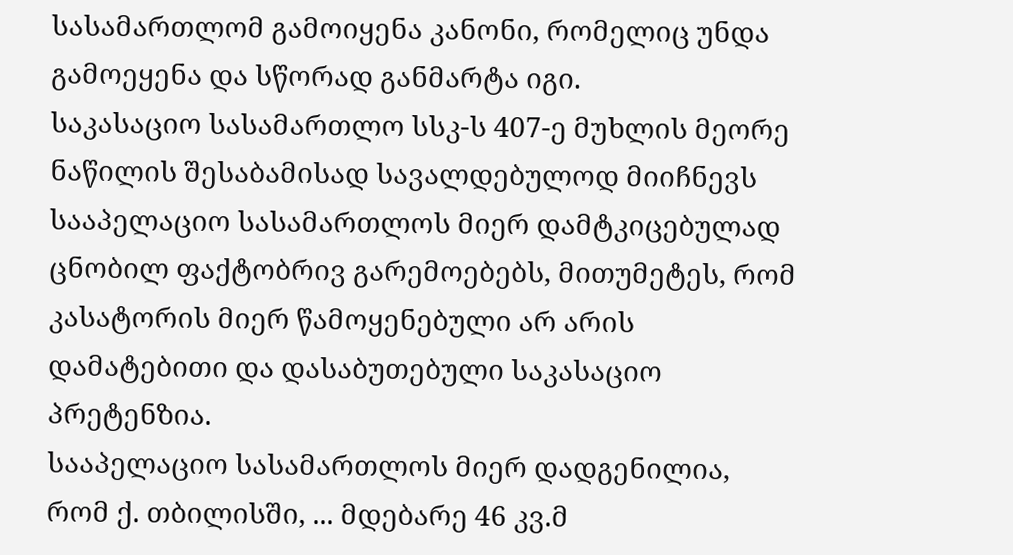სასამართლომ გამოიყენა კანონი, რომელიც უნდა გამოეყენა და სწორად განმარტა იგი.
საკასაციო სასამართლო სსკ-ს 407-ე მუხლის მეორე ნაწილის შესაბამისად სავალდებულოდ მიიჩნევს სააპელაციო სასამართლოს მიერ დამტკიცებულად ცნობილ ფაქტობრივ გარემოებებს, მითუმეტეს, რომ კასატორის მიერ წამოყენებული არ არის დამატებითი და დასაბუთებული საკასაციო პრეტენზია.
სააპელაციო სასამართლოს მიერ დადგენილია, რომ ქ. თბილისში, ... მდებარე 46 კვ.მ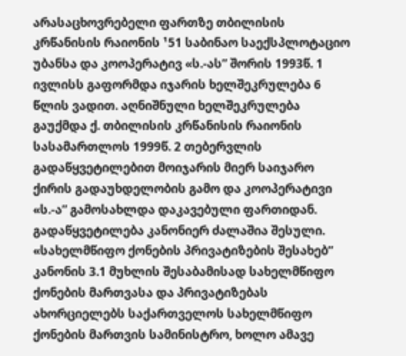არასაცხოვრებელი ფართზე თბილისის კრწანისის რაიონის ¹51 საბინაო საექსპლოტაციო უბანსა და კოოპერატივ «ს.-ას” შორის 1993წ. 1 ივლისს გაფორმდა იჯარის ხელშეკრულება 6 წლის ვადით. აღნიშნული ხელშეკრულება გაუქმდა ქ. თბილისის კრწანისის რაიონის სასამართლოს 1999წ. 2 თებერვლის გადაწყვეტილებით მოიჯარის მიერ საიჯარო ქირის გადაუხდელობის გამო და კოოპერატივი «ს.-ა” გამოსახლდა დაკავებული ფართიდან. გადაწყვეტილება კანონიერ ძალაშია შესული.
«სახელმწიფო ქონების პრივატიზების შესახებ” კანონის 3.1 მუხლის შესაბამისად სახელმწიფო ქონების მართვასა და პრივატიზებას ახორციელებს საქართველოს სახელმწიფო ქონების მართვის სამინისტრო, ხოლო ამავე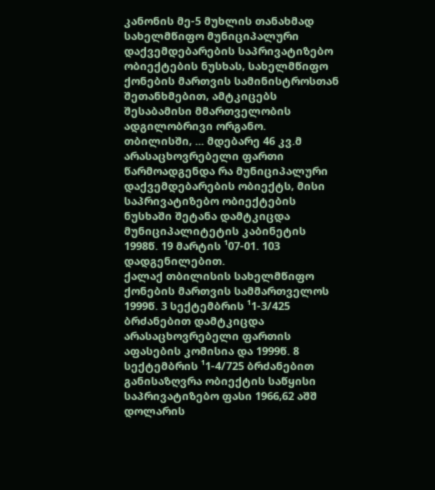კანონის მე-5 მუხლის თანახმად სახელმწიფო მუნიციპალური დაქვემდებარების საპრივატიზებო ობიექტების ნუსხას, სახელმწიფო ქონების მართვის სამინისტროსთან შეთანხმებით, ამტკიცებს შესაბამისი მმართველობის ადგილობრივი ორგანო.
თბილისში, ... მდებარე 46 კვ.მ არასაცხოვრებელი ფართი წარმოადგენდა რა მუნიციპალური დაქვემდებარების ობიექტს, მისი საპრივატიზებო ობიექტების ნუსხაში შეტანა დამტკიცდა მუნიციპალიტეტის კაბინეტის 1998წ. 19 მარტის ¹07-01. 103 დადგენილებით.
ქალაქ თბილისის სახელმწიფო ქონების მართვის სამმართველოს 1999წ. 3 სექტემბრის ¹1-3/425 ბრძანებით დამტკიცდა არასაცხოვრებელი ფართის აფასების კომისია და 1999წ. 8 სექტემბრის ¹1-4/725 ბრძანებით განისაზღვრა ობიექტის საწყისი საპრივატიზებო ფასი 1966,62 აშშ დოლარის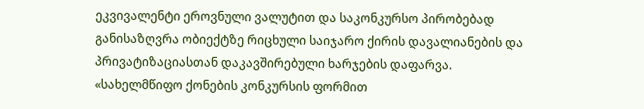ეკვივალენტი ეროვნული ვალუტით და საკონკურსო პირობებად განისაზღვრა ობიექტზე რიცხული საიჯარო ქირის დავალიანების და პრივატიზაციასთან დაკავშირებული ხარჯების დაფარვა.
«სახელმწიფო ქონების კონკურსის ფორმით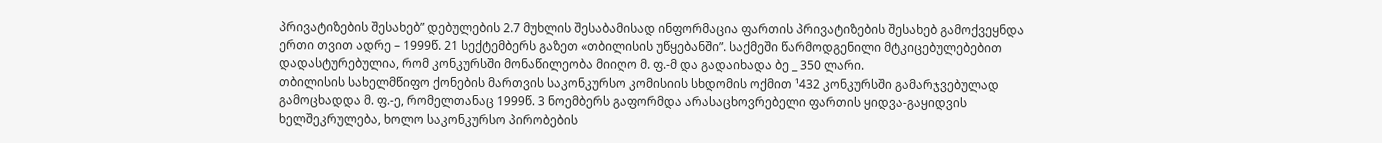პრივატიზების შესახებ” დებულების 2.7 მუხლის შესაბამისად ინფორმაცია ფართის პრივატიზების შესახებ გამოქვეყნდა ერთი თვით ადრე – 1999წ. 21 სექტემბერს გაზეთ «თბილისის უწყებანში”. საქმეში წარმოდგენილი მტკიცებულებებით დადასტურებულია, რომ კონკურსში მონაწილეობა მიიღო მ. ფ.-მ და გადაიხადა ბე _ 350 ლარი.
თბილისის სახელმწიფო ქონების მართვის საკონკურსო კომისიის სხდომის ოქმით ¹432 კონკურსში გამარჯვებულად გამოცხადდა მ. ფ.-ე, რომელთანაც 1999წ. 3 ნოემბერს გაფორმდა არასაცხოვრებელი ფართის ყიდვა-გაყიდვის ხელშეკრულება, ხოლო საკონკურსო პირობების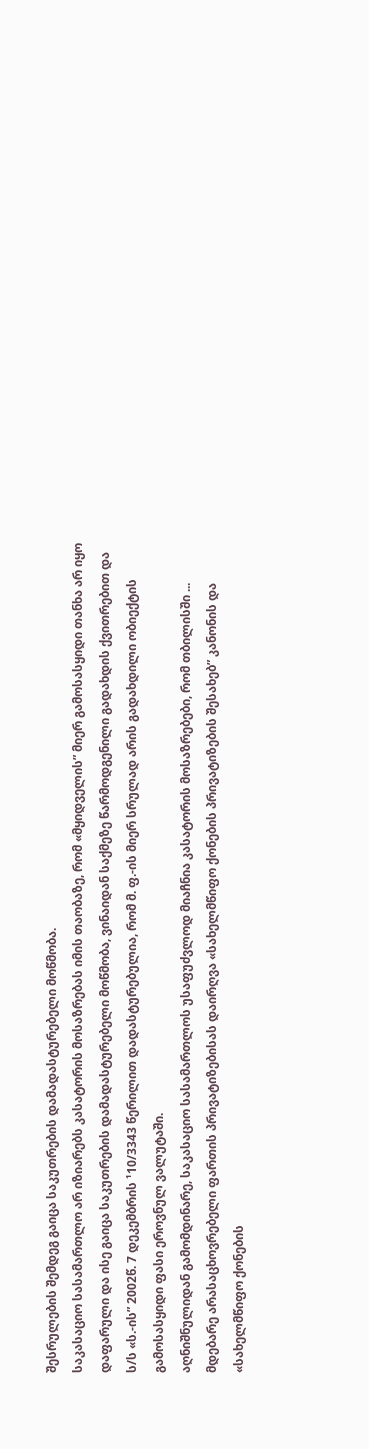შესრულების შემდეგ გაიცა საკუთრების დამადასტურებელი მოწმობა.
საკასაციო სასამართლო არ იზიარებს კასატორის მოსაზრებას იმის თაობაზე, რომ «მყიდველის” მიერ გამოსასყიდი თანხა არ იყო დაფარული და ისე გაიცა საკუთრების დამადასტურებელი მოწმობა, ვინაიდან საქმეზე წარმოდგენილი გადახდის ქვითრებით და ს/ს «ს.-ის” 2002წ. 7 დეკემბრის ¹10/3343 წერილით დადასტურებულია, რომ მ. ფ.-ის მიერ სრულად არის გადახდილი ობიექტის გამოსასყიდი ფასი ეროვნულ ვალუტაში.
აღნიშნულიდან გამომდინარე, საკასაციო სასამართლოს უსაფუძვლოდ მიაჩნია კასატორის მოსაზრებები, რომ თბილისში ... მდებარე არასაცხოვრებელი ფართის პრივატიზებისას დაირღვა «სახელმწიფო ქონების პრივატიზების შესახებ” კანონის და «სახელმწიფო ქონების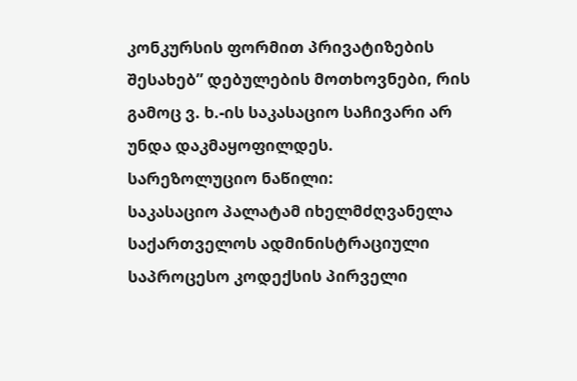კონკურსის ფორმით პრივატიზების შესახებ” დებულების მოთხოვნები, რის გამოც ვ. ხ.-ის საკასაციო საჩივარი არ უნდა დაკმაყოფილდეს.
სარეზოლუციო ნაწილი:
საკასაციო პალატამ იხელმძღვანელა საქართველოს ადმინისტრაციული საპროცესო კოდექსის პირველი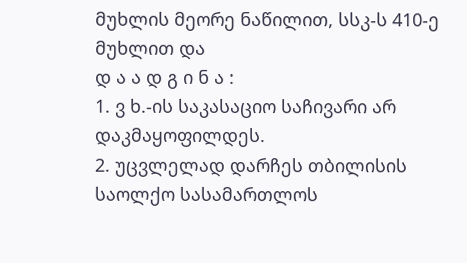მუხლის მეორე ნაწილით, სსკ-ს 410-ე მუხლით და
დ ა ა დ გ ი ნ ა :
1. ვ ხ.-ის საკასაციო საჩივარი არ დაკმაყოფილდეს.
2. უცვლელად დარჩეს თბილისის საოლქო სასამართლოს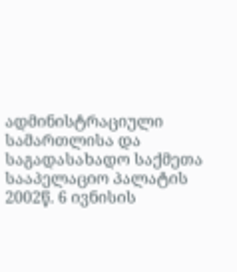ადმინისტრაციული სამართლისა და საგადასახადო საქმეთა სააპელაციო პალატის 2002წ. 6 ივნისის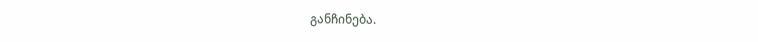განჩინება.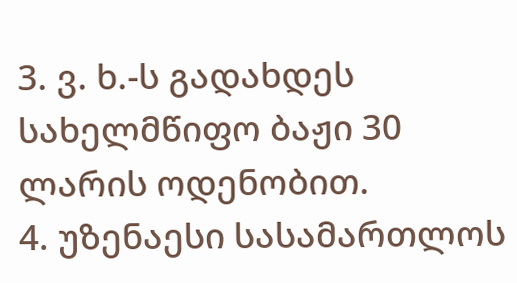3. ვ. ხ.-ს გადახდეს სახელმწიფო ბაჟი 30 ლარის ოდენობით.
4. უზენაესი სასამართლოს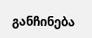განჩინება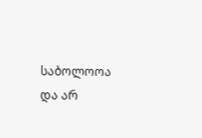საბოლოოა და არ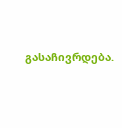გასაჩივრდება.